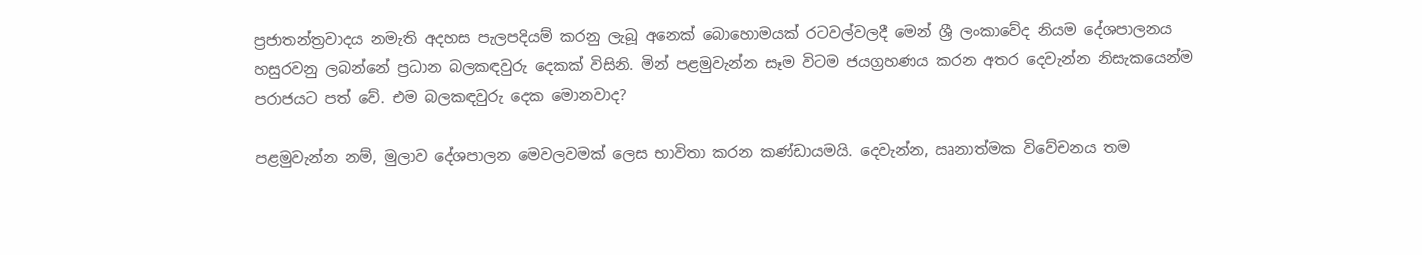ප්‍රජාතන්ත්‍රවාදය නමැති අදහස පැලපදියම් කරනු ලැබූ අනෙක් බොහොමයක් රටවල්වලදී මෙන් ශ්‍රී ලංකාවේද නියම දේශපාලනය හසුරවනු ලබන්නේ ප්‍රධාන බලකඳවුරු දෙකක් විසිනි. මින් පළමුවැන්න සෑම විටම ජයග්‍රහණය කරන අතර දෙවැන්න නිසැකයෙන්ම පරාජයට පත් වේ. එම බලකඳවුරු දෙක මොනවාද?

පළමුවැන්න නම්, මුලාව දේශපාලන මෙවලවමක් ලෙස භාවිතා කරන කණ්ඩායමයි. දෙවැන්න, ඍනාත්මක විවේචනය තම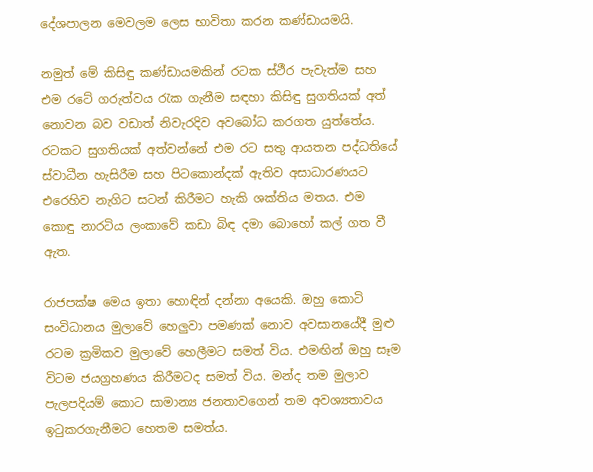දේශපාලන මෙවලම ලෙස භාවිතා කරන කණ්ඩායමයි.

නමුත් මේ කිසිඳු කණ්ඩායමකින් රටක ස්ථීර පැවැත්ම සහ එම රටේ ගරුත්වය රැක ගැනීම සඳහා කිසිඳු සුගතියක් අත් නොවන බව වඩාත් නිවැරදිව අවබෝධ කරගත යුත්තේය. රටකට සුගතියක් අත්වන්නේ එම රට සතු ආයතන පද්ධතියේ ස්වාධීන හැසිරීම සහ පිටකොන්දක් ඇතිව අසාධාරණයට එරෙහිව නැගිට සටන් කිරීමට හැකි ශක්තිය මතය. එම කොඳු නාරටිය ලංකාවේ කඩා බිඳ දමා බොහෝ කල් ගත වී ඇත.

රාජපක්ෂ මෙය ඉතා හොඳින් දන්නා අයෙකි. ඔහු කොටි සංවිධානය මුලාවේ හෙලුවා පමණක් නොව අවසානයේදී මුළු රටම ක්‍රමිකව මුලාවේ හෙලීමට සමත් විය. එමඟින් ඔහු සෑම විටම ජයග්‍රහණය කිරීමටද සමත් විය. මන්ද තම මුලාව පැලපදියම් කොට සාමාන්‍ය ජනතාවගෙන් තම අවශ්‍යතාවය ඉටුකරගැනීමට හෙතම සමත්ය.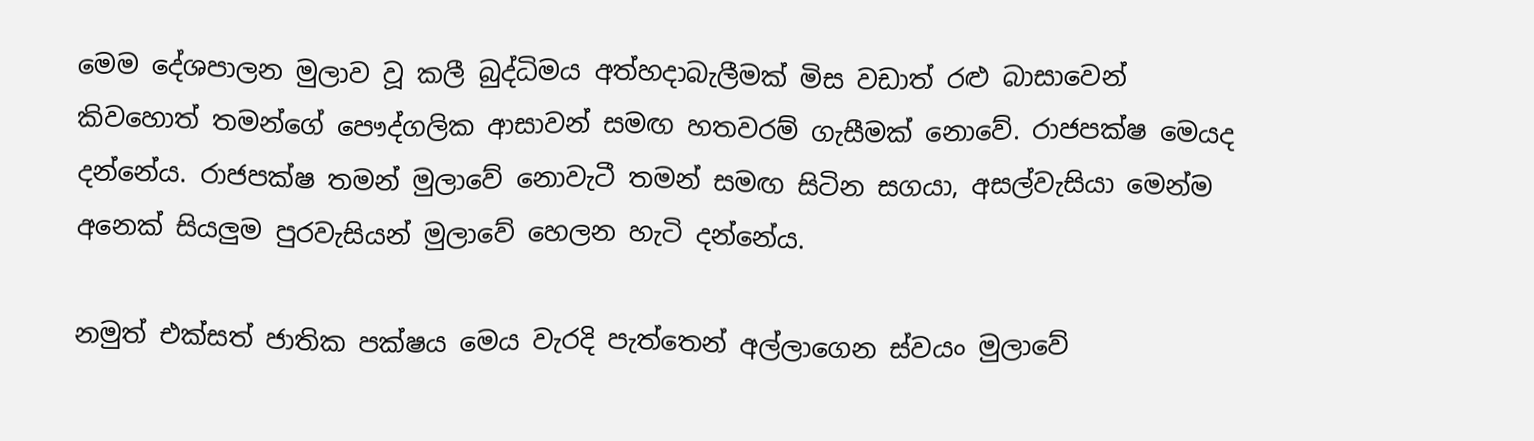මෙම දේශපාලන මුලාව වූ කලී බුද්ධිමය අත්හදාබැලීමක් මිස වඩාත් රළු බාසාවෙන් කිවහොත් තමන්ගේ පෞද්ගලික ආසාවන් සමඟ හතවරම් ගැසීමක් නොවේ. රාජපක්ෂ මෙයද දන්නේය. රාජපක්ෂ තමන් මුලාවේ නොවැටී තමන් සමඟ සිටින සගයා, අසල්වැසියා මෙන්ම අනෙක් සියලුම පුරවැසියන් මුලාවේ හෙලන හැටි දන්නේය.

නමුත් එක්සත් ජාතික පක්ෂය මෙය වැරදි පැත්තෙන් අල්ලාගෙන ස්වයං මුලාවේ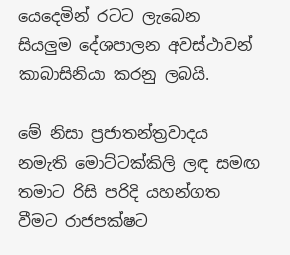යෙදෙමින් රටට ලැබෙන සියලුම දේශපාලන අවස්ථාවන් කාබාසිනියා කරනු ලබයි.

මේ නිසා ප්‍රජාතන්ත්‍රවාදය නමැති මොට්ටක්කිලි ලඳ සමඟ තමාට රිසි පරිදි යහන්ගත වීමට රාජපක්ෂට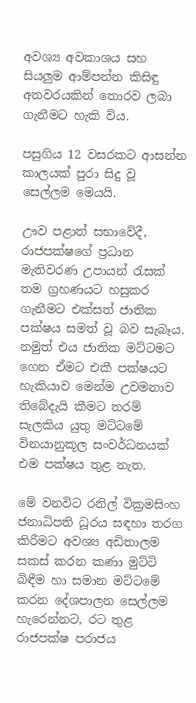අවශ්‍ය අවකාශය සහ සියලුම ආම්පන්න කිසිඳු අතවරයකින් තොරව ලබා ගැනීමට හැකි විය.

පසුගිය 12 වසරකට ආසන්න කාලයක් පුරා සිදු වූ සෙල්ලම මෙයයි.

ඌව පළාත් සභාවේදී, රාජපක්ෂගේ ප්‍රධාන මැතිවරණ උපායන් රැසක් තම ග්‍රහණයට හසුකර ගැනීමට එක්සත් ජාතික පක්ෂය සමත් වූ බව සැබෑය. නමුත් එය ජාතික මට්ටමට ගෙන ඒමට එකී පක්ෂයට හැකියාව මෙන්ම උවමනාව තිබේදැයි කීමට තරම් සැලකිය යුතු මට්ටමේ විනයානුකූල සංවර්ධනයක් එම පක්ෂය තුළ නැත.

මේ වනවිට රනිල් වික්‍රමසිංහ ජනාධිපති ධූරය සඳහා තරග කිරීමට අවශ්‍ය අඩිතාලම සකස් කරන කණා මුට්ටි බිඳීම හා සමාන මට්ටමේ කරන දේශපාලන සෙල්ලම හැරෙන්නට, රට තුළ රාජපක්ෂ පරාජය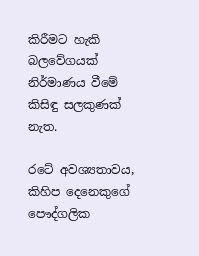කිරීමට හැකි බලවේගයක් නිර්මාණය වීමේ කිසිඳු සලකුණක් නැත.

රටේ අවශ්‍යතාවය, කිහිප දෙනෙකුගේ පෞද්ගලික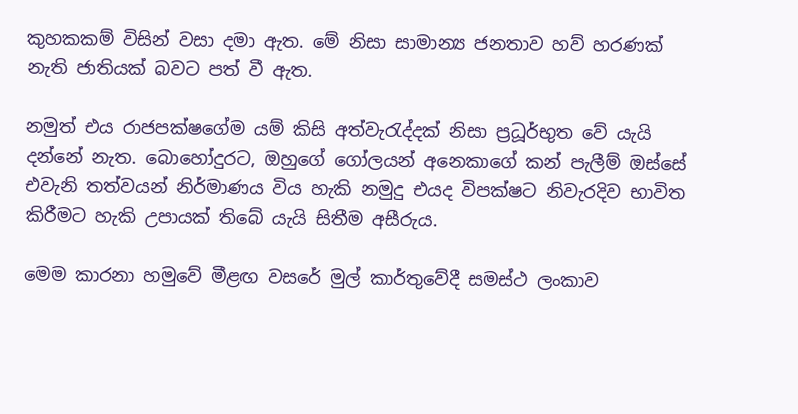කුහකකම් විසින් වසා දමා ඇත. මේ නිසා සාමාන්‍ය ජනතාව හව් හරණක් නැති ජාතියක් බවට පත් වී ඇත.

නමුත් එය රාජපක්ෂගේම යම් කිසි අත්වැරැද්දක් නිසා ප්‍රධූර්භුත වේ යැයි දන්නේ නැත. බොහෝදුරට, ඔහුගේ ගෝලයන් අනෙකාගේ කන් පැලීම් ඔස්සේ එවැනි තත්වයන් නිර්මාණය විය හැකි නමුදු එයද විපක්ෂට නිවැරදිව භාවිත කිරීමට හැකි උපායක් තිබේ යැයි සිතීම අසීරුය.

මෙම කාරනා හමුවේ මීළඟ වසරේ මුල් කාර්තුවේදී සමස්ථ ලංකාව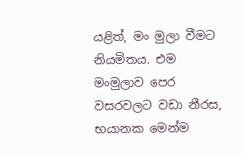යළිත්, මං මුලා වීමට නියමිතය. එම මංමුලාව පෙර වසරවලට වඩා නීරස, භයානක මෙන්ම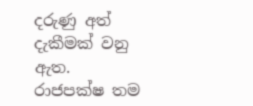දරුණු අත් දැකීමක් වනු ඇත. රාජපක්ෂ තම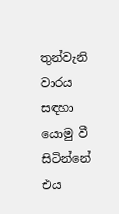තුන්වැනි වාරය සඳහා යොමු වී සිටින්නේ එය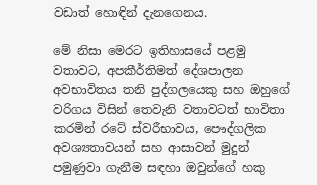වඩාත් හොඳින් දැනගෙනය.

මේ නිසා මෙරට ඉතිහාසයේ පළමු වතාවට, අපකීර්තිමත් දේශපාලන අවභාවිතය තනි පුද්ගලයෙකු සහ ඔහුගේ වරිගය විසින් තෙවැනි වතාවටත් භාවිතා කරමින් රටේ ස්වරීභාවය, පෞද්ගලික අවශ්‍යතාවයන් සහ ආසාවන් මුදුන් පමුණුවා ගැනීම සඳහා ඔවුන්ගේ හකු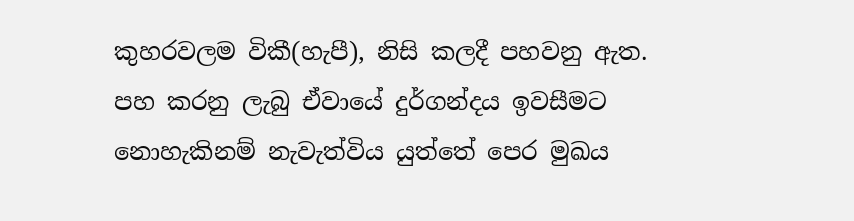කුහරවලම විකී(හැපී), නිසි කලදී පහවනු ඇත. පහ කරනු ලැබු ඒවායේ දුර්ගන්දය ඉවසීමට නොහැකිනම් නැවැත්විය යුත්තේ පෙර මුඛය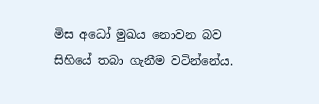මිස අධෝ මුඛය නොවන බව සිහියේ තබා ගැනීම වටින්නේය.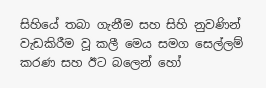සිහියේ තබා ගැනීම සහ සිහි නුවණින් වැඩකිරීම වූ කලී මෙය සමග සෙල්ලම් කරණ සහ ඊට බලෙන් හෝ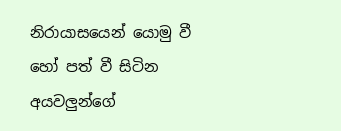නිරායාසයෙන් යොමු වී හෝ පත් වී සිටින අයවලුන්ගේ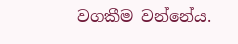වගකීම වන්නේය.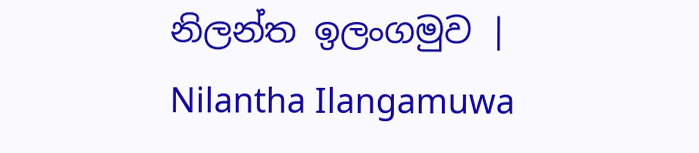නිලන්ත ඉලංගමුව | Nilantha Ilangamuwa